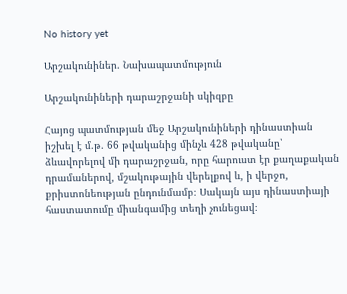No history yet

Արշակունիներ. Նախապատմություն

Արշակունիների դարաշրջանի սկիզբը

Հայոց պատմության մեջ Արշակունիների դինաստիան իշխել է մ.թ. 66 թվականից մինչև 428 թվականը՝ ձևավորելով մի դարաշրջան, որը հարուստ էր քաղաքական դրամաներով, մշակութային վերելքով և, ի վերջո, քրիստոնեության ընդունմամբ։ Սակայն այս դինաստիայի հաստատումը միանգամից տեղի չունեցավ։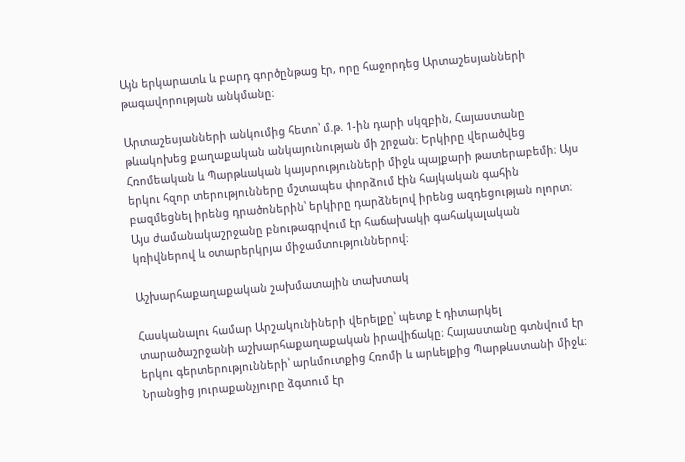Այն երկարատև և բարդ գործընթաց էր, որը հաջորդեց Արտաշեսյանների թագավորության անկմանը։

Արտաշեսյանների անկումից հետո՝ մ.թ. 1-ին դարի սկզբին, Հայաստանը թևակոխեց քաղաքական անկայունության մի շրջան։ Երկիրը վերածվեց Հռոմեական և Պարթևական կայսրությունների միջև պայքարի թատերաբեմի։ Այս երկու հզոր տերությունները մշտապես փորձում էին հայկական գահին բազմեցնել իրենց դրածոներին՝ երկիրը դարձնելով իրենց ազդեցության ոլորտ։ Այս ժամանակաշրջանը բնութագրվում էր հաճախակի գահակալական կռիվներով և օտարերկրյա միջամտություններով։

Աշխարհաքաղաքական շախմատային տախտակ

Հասկանալու համար Արշակունիների վերելքը՝ պետք է դիտարկել տարածաշրջանի աշխարհաքաղաքական իրավիճակը։ Հայաստանը գտնվում էր երկու գերտերությունների՝ արևմուտքից Հռոմի և արևելքից Պարթևստանի միջև։ Նրանցից յուրաքանչյուրը ձգտում էր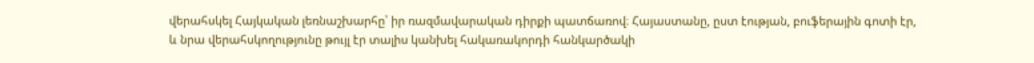վերահսկել Հայկական լեռնաշխարհը՝ իր ռազմավարական դիրքի պատճառով։ Հայաստանը, ըստ էության, բուֆերային գոտի էր, և նրա վերահսկողությունը թույլ էր տալիս կանխել հակառակորդի հանկարծակի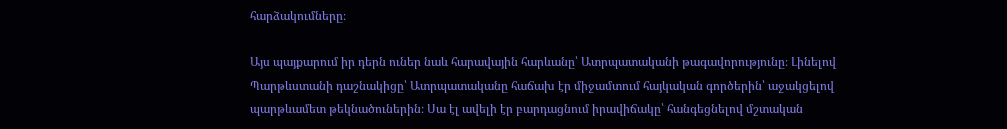հարձակումները։

Այս պայքարում իր դերն ուներ նաև հարավային հարևանը՝ Ատրպատականի թագավորությունը։ Լինելով Պարթևստանի դաշնակիցը՝ Ատրպատականը հաճախ էր միջամտում հայկական գործերին՝ աջակցելով պարթևամետ թեկնածուներին։ Սա էլ ավելի էր բարդացնում իրավիճակը՝ հանգեցնելով մշտական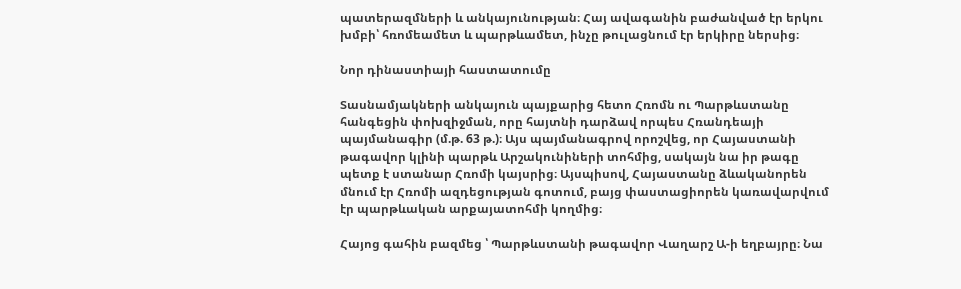պատերազմների և անկայունության։ Հայ ավագանին բաժանված էր երկու խմբի՝ հռոմեամետ և պարթևամետ, ինչը թուլացնում էր երկիրը ներսից։

Նոր դինաստիայի հաստատումը

Տասնամյակների անկայուն պայքարից հետո Հռոմն ու Պարթևստանը հանգեցին փոխզիջման, որը հայտնի դարձավ որպես Հռանդեայի պայմանագիր (մ.թ. 63 թ.)։ Այս պայմանագրով որոշվեց, որ Հայաստանի թագավոր կլինի պարթև Արշակունիների տոհմից, սակայն նա իր թագը պետք է ստանար Հռոմի կայսրից։ Այսպիսով, Հայաստանը ձևականորեն մնում էր Հռոմի ազդեցության գոտում, բայց փաստացիորեն կառավարվում էր պարթևական արքայատոհմի կողմից։

Հայոց գահին բազմեց ՝ Պարթևստանի թագավոր Վաղարշ Ա-ի եղբայրը։ Նա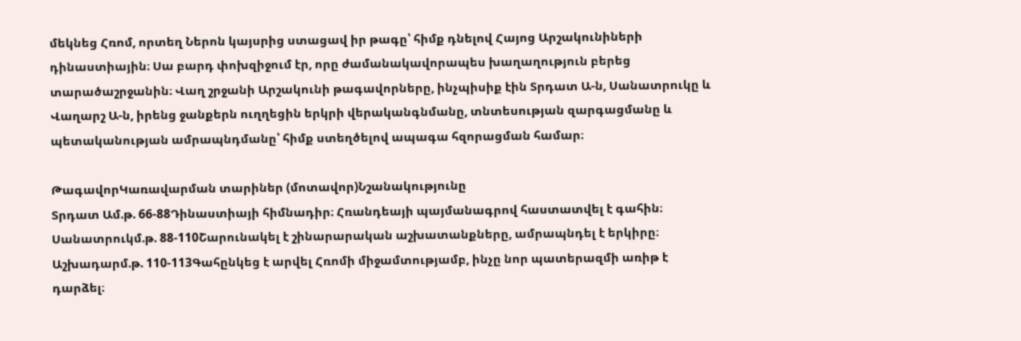մեկնեց Հռոմ, որտեղ Ներոն կայսրից ստացավ իր թագը՝ հիմք դնելով Հայոց Արշակունիների դինաստիային։ Սա բարդ փոխզիջում էր, որը ժամանակավորապես խաղաղություն բերեց տարածաշրջանին։ Վաղ շրջանի Արշակունի թագավորները, ինչպիսիք էին Տրդատ Ա-ն, Սանատրուկը և Վաղարշ Ա-ն, իրենց ջանքերն ուղղեցին երկրի վերականգնմանը, տնտեսության զարգացմանը և պետականության ամրապնդմանը՝ հիմք ստեղծելով ապագա հզորացման համար։

ԹագավորԿառավարման տարիներ (մոտավոր)Նշանակությունը
Տրդատ Ամ.թ. 66-88Դինաստիայի հիմնադիր։ Հռանդեայի պայմանագրով հաստատվել է գահին։
Սանատրուկմ.թ. 88-110Շարունակել է շինարարական աշխատանքները, ամրապնդել է երկիրը։
Աշխադարմ.թ. 110-113Գահընկեց է արվել Հռոմի միջամտությամբ, ինչը նոր պատերազմի առիթ է դարձել։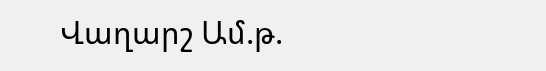Վաղարշ Ամ.թ.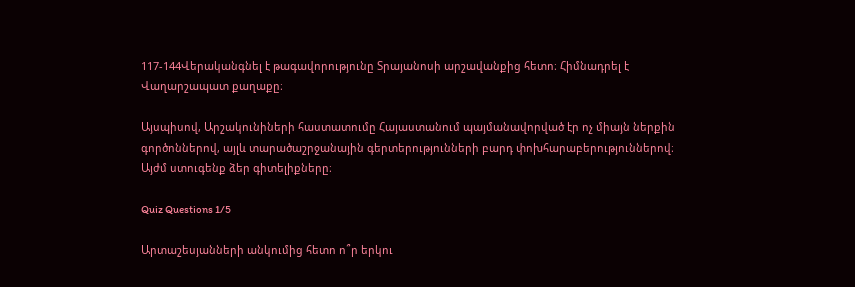117-144Վերականգնել է թագավորությունը Տրայանոսի արշավանքից հետո։ Հիմնադրել է Վաղարշապատ քաղաքը։

Այսպիսով, Արշակունիների հաստատումը Հայաստանում պայմանավորված էր ոչ միայն ներքին գործոններով, այլև տարածաշրջանային գերտերությունների բարդ փոխհարաբերություններով։ Այժմ ստուգենք ձեր գիտելիքները։

Quiz Questions 1/5

Արտաշեսյանների անկումից հետո ո՞ր երկու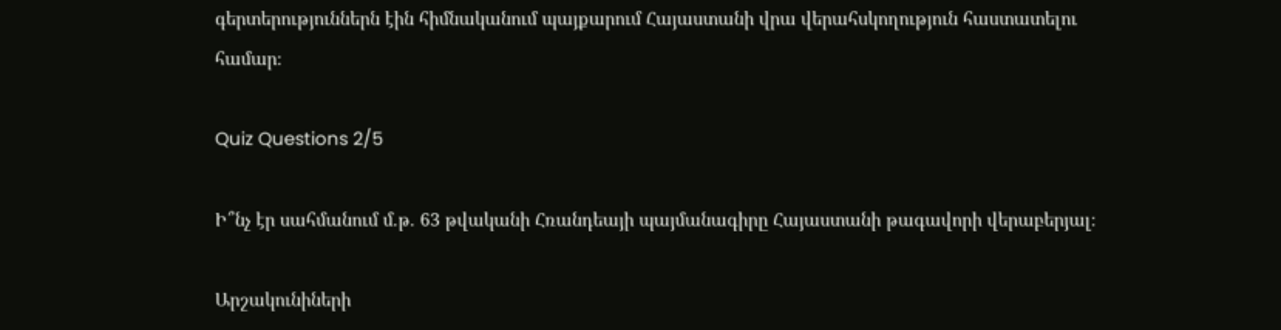գերտերություններն էին հիմնականում պայքարում Հայաստանի վրա վերահսկողություն հաստատելու համար։

Quiz Questions 2/5

Ի՞նչ էր սահմանում մ.թ. 63 թվականի Հռանդեայի պայմանագիրը Հայաստանի թագավորի վերաբերյալ։

Արշակունիների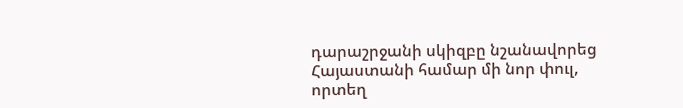դարաշրջանի սկիզբը նշանավորեց Հայաստանի համար մի նոր փուլ, որտեղ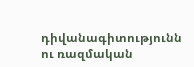դիվանագիտությունն ու ռազմական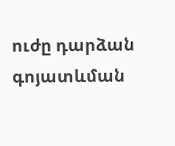ուժը դարձան գոյատևման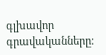գլխավոր գրավականները։